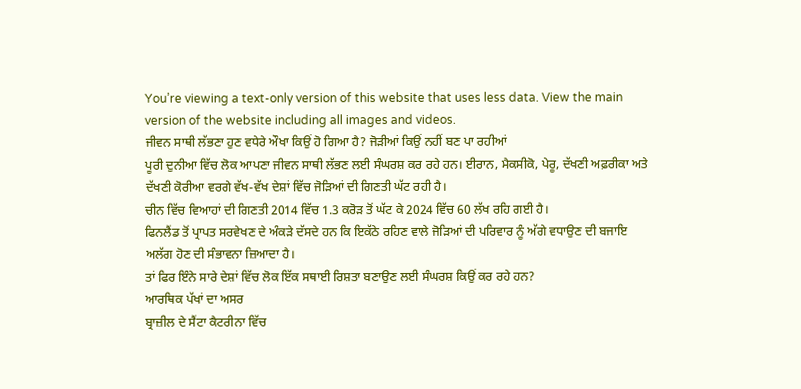You’re viewing a text-only version of this website that uses less data. View the main version of the website including all images and videos.
ਜੀਵਨ ਸਾਥੀ ਲੱਭਣਾ ਹੁਣ ਵਧੇਰੇ ਔਖਾ ਕਿਉਂ ਹੋ ਗਿਆ ਹੈ? ਜੋੜੀਆਂ ਕਿਉਂ ਨਹੀਂ ਬਣ ਪਾ ਰਹੀਆਂ
ਪੂਰੀ ਦੁਨੀਆ ਵਿੱਚ ਲੋਕ ਆਪਣਾ ਜੀਵਨ ਸਾਥੀ ਲੱਭਣ ਲਈ ਸੰਘਰਸ਼ ਕਰ ਰਹੇ ਹਨ। ਈਰਾਨ, ਮੈਕਸੀਕੋ, ਪੇਰੂ, ਦੱਖਣੀ ਅਫ਼ਰੀਕਾ ਅਤੇ ਦੱਖਣੀ ਕੋਰੀਆ ਵਰਗੇ ਵੱਖ-ਵੱਖ ਦੇਸ਼ਾਂ ਵਿੱਚ ਜੋੜਿਆਂ ਦੀ ਗਿਣਤੀ ਘੱਟ ਰਹੀ ਹੈ।
ਚੀਨ ਵਿੱਚ ਵਿਆਹਾਂ ਦੀ ਗਿਣਤੀ 2014 ਵਿੱਚ 1.3 ਕਰੋੜ ਤੋਂ ਘੱਟ ਕੇ 2024 ਵਿੱਚ 60 ਲੱਖ ਰਹਿ ਗਈ ਹੈ।
ਫਿਨਲੈਂਡ ਤੋਂ ਪ੍ਰਾਪਤ ਸਰਵੇਖਣ ਦੇ ਅੰਕੜੇ ਦੱਸਦੇ ਹਨ ਕਿ ਇਕੱਠੇ ਰਹਿਣ ਵਾਲੇ ਜੋੜਿਆਂ ਦੀ ਪਰਿਵਾਰ ਨੂੰ ਅੱਗੇ ਵਧਾਉਣ ਦੀ ਬਜਾਇ ਅਲੱਗ ਹੋਣ ਦੀ ਸੰਭਾਵਨਾ ਜ਼ਿਆਦਾ ਹੈ।
ਤਾਂ ਫਿਰ ਇੰਨੇ ਸਾਰੇ ਦੇਸ਼ਾਂ ਵਿੱਚ ਲੋਕ ਇੱਕ ਸਥਾਈ ਰਿਸ਼ਤਾ ਬਣਾਉਣ ਲਈ ਸੰਘਰਸ਼ ਕਿਉਂ ਕਰ ਰਹੇ ਹਨ?
ਆਰਥਿਕ ਪੱਖਾਂ ਦਾ ਅਸਰ
ਬ੍ਰਾਜ਼ੀਲ ਦੇ ਸੈਂਟਾ ਕੈਟਰੀਨਾ ਵਿੱਚ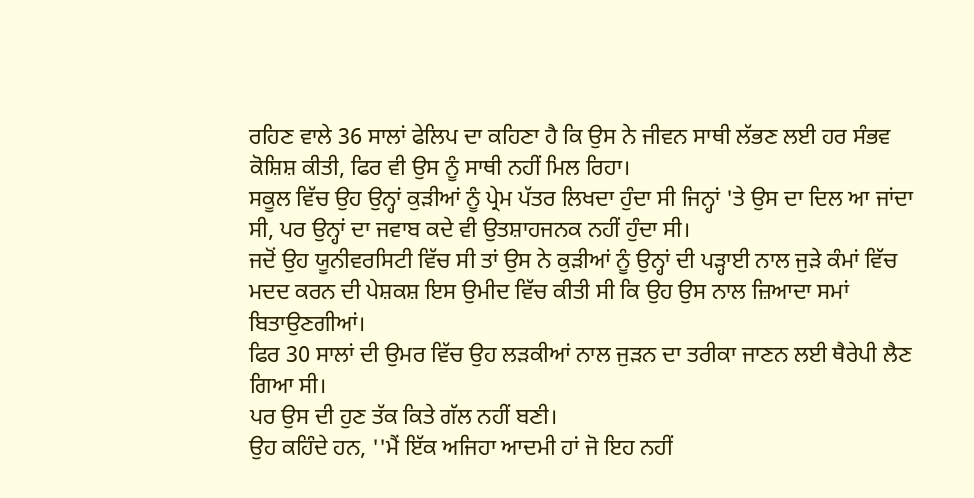ਰਹਿਣ ਵਾਲੇ 36 ਸਾਲਾਂ ਫੇਲਿਪ ਦਾ ਕਹਿਣਾ ਹੈ ਕਿ ਉਸ ਨੇ ਜੀਵਨ ਸਾਥੀ ਲੱਭਣ ਲਈ ਹਰ ਸੰਭਵ ਕੋਸ਼ਿਸ਼ ਕੀਤੀ, ਫਿਰ ਵੀ ਉਸ ਨੂੰ ਸਾਥੀ ਨਹੀਂ ਮਿਲ ਰਿਹਾ।
ਸਕੂਲ ਵਿੱਚ ਉਹ ਉਨ੍ਹਾਂ ਕੁੜੀਆਂ ਨੂੰ ਪ੍ਰੇਮ ਪੱਤਰ ਲਿਖਦਾ ਹੁੰਦਾ ਸੀ ਜਿਨ੍ਹਾਂ 'ਤੇ ਉਸ ਦਾ ਦਿਲ ਆ ਜਾਂਦਾ ਸੀ, ਪਰ ਉਨ੍ਹਾਂ ਦਾ ਜਵਾਬ ਕਦੇ ਵੀ ਉਤਸ਼ਾਹਜਨਕ ਨਹੀਂ ਹੁੰਦਾ ਸੀ।
ਜਦੋਂ ਉਹ ਯੂਨੀਵਰਸਿਟੀ ਵਿੱਚ ਸੀ ਤਾਂ ਉਸ ਨੇ ਕੁੜੀਆਂ ਨੂੰ ਉਨ੍ਹਾਂ ਦੀ ਪੜ੍ਹਾਈ ਨਾਲ ਜੁੜੇ ਕੰਮਾਂ ਵਿੱਚ ਮਦਦ ਕਰਨ ਦੀ ਪੇਸ਼ਕਸ਼ ਇਸ ਉਮੀਦ ਵਿੱਚ ਕੀਤੀ ਸੀ ਕਿ ਉਹ ਉਸ ਨਾਲ ਜ਼ਿਆਦਾ ਸਮਾਂ ਬਿਤਾਉਣਗੀਆਂ।
ਫਿਰ 30 ਸਾਲਾਂ ਦੀ ਉਮਰ ਵਿੱਚ ਉਹ ਲੜਕੀਆਂ ਨਾਲ ਜੁੜਨ ਦਾ ਤਰੀਕਾ ਜਾਣਨ ਲਈ ਥੈਰੇਪੀ ਲੈਣ ਗਿਆ ਸੀ।
ਪਰ ਉਸ ਦੀ ਹੁਣ ਤੱਕ ਕਿਤੇ ਗੱਲ ਨਹੀਂ ਬਣੀ।
ਉਹ ਕਹਿੰਦੇ ਹਨ, ''ਮੈਂ ਇੱਕ ਅਜਿਹਾ ਆਦਮੀ ਹਾਂ ਜੋ ਇਹ ਨਹੀਂ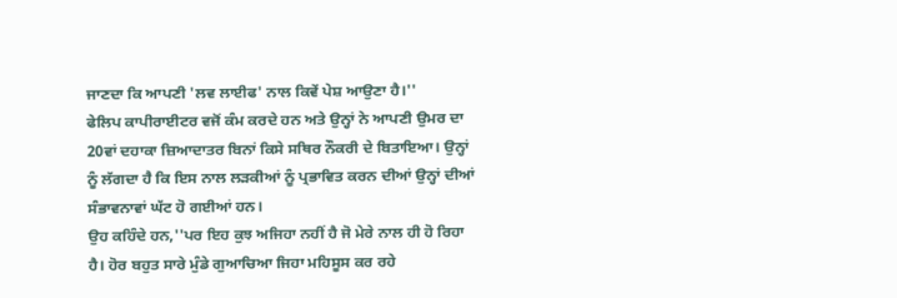ਜਾਣਦਾ ਕਿ ਆਪਣੀ 'ਲਵ ਲਾਈਫ' ਨਾਲ ਕਿਵੇਂ ਪੇਸ਼ ਆਉਣਾ ਹੈ।''
ਫੇਲਿਪ ਕਾਪੀਰਾਈਟਰ ਵਜੋਂ ਕੰਮ ਕਰਦੇ ਹਨ ਅਤੇ ਉਨ੍ਹਾਂ ਨੇ ਆਪਣੀ ਉਮਰ ਦਾ 20ਵਾਂ ਦਹਾਕਾ ਜ਼ਿਆਦਾਤਰ ਬਿਨਾਂ ਕਿਸੇ ਸਥਿਰ ਨੌਕਰੀ ਦੇ ਬਿਤਾਇਆ। ਉਨ੍ਹਾਂ ਨੂੰ ਲੱਗਦਾ ਹੈ ਕਿ ਇਸ ਨਾਲ ਲੜਕੀਆਂ ਨੂੰ ਪ੍ਰਭਾਵਿਤ ਕਰਨ ਦੀਆਂ ਉਨ੍ਹਾਂ ਦੀਆਂ ਸੰਭਾਵਨਾਵਾਂ ਘੱਟ ਹੋ ਗਈਆਂ ਹਨ।
ਉਹ ਕਹਿੰਦੇ ਹਨ,''ਪਰ ਇਹ ਕੁਝ ਅਜਿਹਾ ਨਹੀਂ ਹੈ ਜੋ ਮੇਰੇ ਨਾਲ ਹੀ ਹੋ ਰਿਹਾ ਹੈ। ਹੋਰ ਬਹੁਤ ਸਾਰੇ ਮੁੰਡੇ ਗੁਆਚਿਆ ਜਿਹਾ ਮਹਿਸੂਸ ਕਰ ਰਹੇ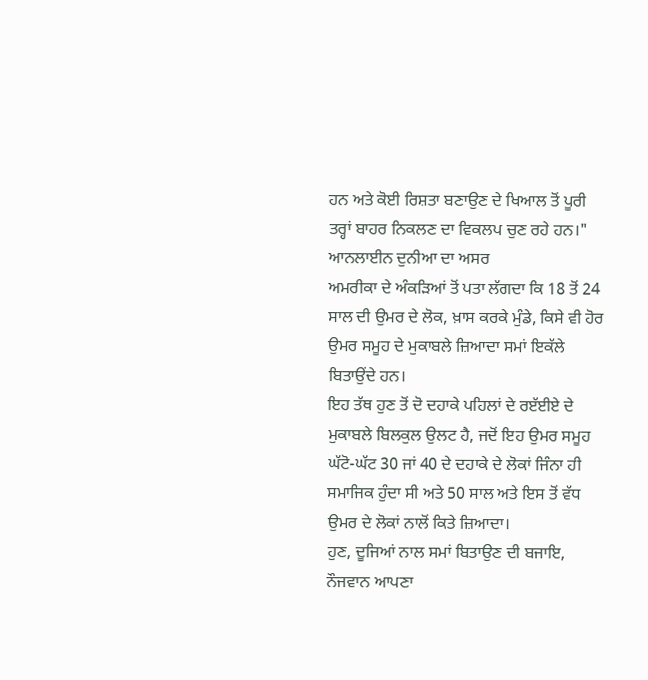ਹਨ ਅਤੇ ਕੋਈ ਰਿਸ਼ਤਾ ਬਣਾਉਣ ਦੇ ਖਿਆਲ ਤੋਂ ਪੂਰੀ ਤਰ੍ਹਾਂ ਬਾਹਰ ਨਿਕਲਣ ਦਾ ਵਿਕਲਪ ਚੁਣ ਰਹੇ ਹਨ।"
ਆਨਲਾਈਨ ਦੁਨੀਆ ਦਾ ਅਸਰ
ਅਮਰੀਕਾ ਦੇ ਅੰਕੜਿਆਂ ਤੋਂ ਪਤਾ ਲੱਗਦਾ ਕਿ 18 ਤੋਂ 24 ਸਾਲ ਦੀ ਉਮਰ ਦੇ ਲੋਕ, ਖ਼ਾਸ ਕਰਕੇ ਮੁੰਡੇ, ਕਿਸੇ ਵੀ ਹੋਰ ਉਮਰ ਸਮੂਹ ਦੇ ਮੁਕਾਬਲੇ ਜ਼ਿਆਦਾ ਸਮਾਂ ਇਕੱਲੇ ਬਿਤਾਉਂਦੇ ਹਨ।
ਇਹ ਤੱਥ ਹੁਣ ਤੋਂ ਦੋ ਦਹਾਕੇ ਪਹਿਲਾਂ ਦੇ ਰੲੱਈਏ ਦੇ ਮੁਕਾਬਲੇ ਬਿਲਕੁਲ ਉਲਟ ਹੈ, ਜਦੋਂ ਇਹ ਉਮਰ ਸਮੂਹ ਘੱਟੋ-ਘੱਟ 30 ਜਾਂ 40 ਦੇ ਦਹਾਕੇ ਦੇ ਲੋਕਾਂ ਜਿੰਨਾ ਹੀ ਸਮਾਜਿਕ ਹੁੰਦਾ ਸੀ ਅਤੇ 50 ਸਾਲ ਅਤੇ ਇਸ ਤੋਂ ਵੱਧ ਉਮਰ ਦੇ ਲੋਕਾਂ ਨਾਲੋਂ ਕਿਤੇ ਜ਼ਿਆਦਾ।
ਹੁਣ, ਦੂਜਿਆਂ ਨਾਲ ਸਮਾਂ ਬਿਤਾਉਣ ਦੀ ਬਜਾਇ, ਨੌਜਵਾਨ ਆਪਣਾ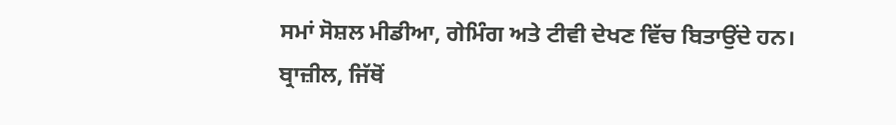ਸਮਾਂ ਸੋਸ਼ਲ ਮੀਡੀਆ, ਗੇਮਿੰਗ ਅਤੇ ਟੀਵੀ ਦੇਖਣ ਵਿੱਚ ਬਿਤਾਉਂਦੇ ਹਨ।
ਬ੍ਰਾਜ਼ੀਲ, ਜਿੱਥੋਂ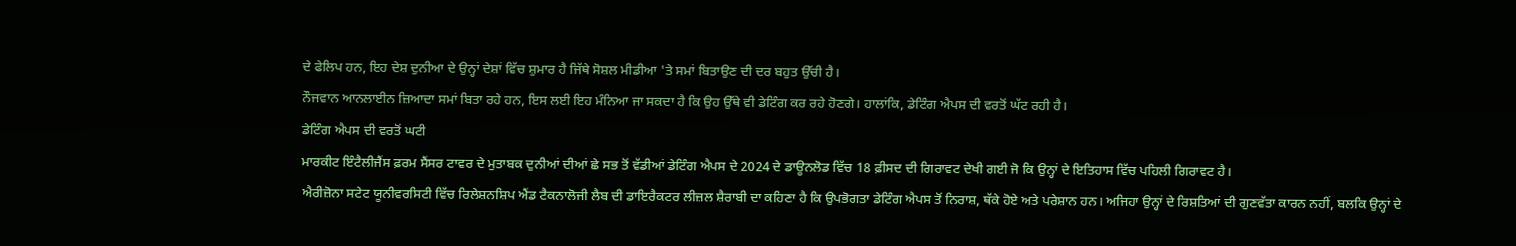ਦੇ ਫੇਲਿਪ ਹਨ, ਇਹ ਦੇਸ਼ ਦੁਨੀਆ ਦੇ ਉਨ੍ਹਾਂ ਦੇਸ਼ਾਂ ਵਿੱਚ ਸ਼ੁਮਾਰ ਹੈ ਜਿੱਥੇ ਸੋਸ਼ਲ ਮੀਡੀਆ 'ਤੇ ਸਮਾਂ ਬਿਤਾਉਣ ਦੀ ਦਰ ਬਹੁਤ ਉੱਚੀ ਹੈ।
ਨੌਜਵਾਨ ਆਨਲਾਈਨ ਜ਼ਿਆਦਾ ਸਮਾਂ ਬਿਤਾ ਰਹੇ ਹਨ, ਇਸ ਲਈ ਇਹ ਮੰਨਿਆ ਜਾ ਸਕਦਾ ਹੈ ਕਿ ਉਹ ਉੱਥੇ ਵੀ ਡੇਟਿੰਗ ਕਰ ਰਹੇ ਹੋਣਗੇ। ਹਾਲਾਂਕਿ, ਡੇਟਿੰਗ ਐਪਸ ਦੀ ਵਰਤੋਂ ਘੱਟ ਰਹੀ ਹੈ।
ਡੇਟਿੰਗ ਐਪਸ ਦੀ ਵਰਤੋਂ ਘਟੀ
ਮਾਰਕੀਟ ਇੰਟੈਲੀਜੈਂਸ ਫ਼ਰਮ ਸੈਂਸਰ ਟਾਵਰ ਦੇ ਮੁਤਾਬਕ ਦੁਨੀਆਂ ਦੀਆਂ ਛੇ ਸਭ ਤੋਂ ਵੱਡੀਆਂ ਡੇਟਿੰਗ ਐਪਸ ਦੇ 2024 ਦੇ ਡਾਊਨਲੋਡ ਵਿੱਚ 18 ਫ਼ੀਸਦ ਦੀ ਗਿਰਾਵਟ ਦੇਖੀ ਗਈ ਜੋ ਕਿ ਉਨ੍ਹਾਂ ਦੇ ਇਤਿਹਾਸ ਵਿੱਚ ਪਹਿਲੀ ਗਿਰਾਵਟ ਹੈ।
ਐਰੀਜ਼ੋਨਾ ਸਟੇਟ ਯੂਨੀਵਰਸਿਟੀ ਵਿੱਚ ਰਿਲੇਸ਼ਨਸ਼ਿਪ ਐਂਡ ਟੈਕਨਾਲੋਜੀ ਲੈਬ ਦੀ ਡਾਇਰੈਕਟਰ ਲੀਜ਼ਲ ਸ਼ੈਰਾਬੀ ਦਾ ਕਹਿਣਾ ਹੈ ਕਿ ਉਪਭੋਗਤਾ ਡੇਟਿੰਗ ਐਪਸ ਤੋਂ ਨਿਰਾਸ਼, ਥੱਕੇ ਹੋਏ ਅਤੇ ਪਰੇਸ਼ਾਨ ਹਨ। ਅਜਿਹਾ ਉਨ੍ਹਾਂ ਦੇ ਰਿਸ਼ਤਿਆਂ ਦੀ ਗੁਣਵੱਤਾ ਕਾਰਨ ਨਹੀਂ, ਬਲਕਿ ਉਨ੍ਹਾਂ ਦੇ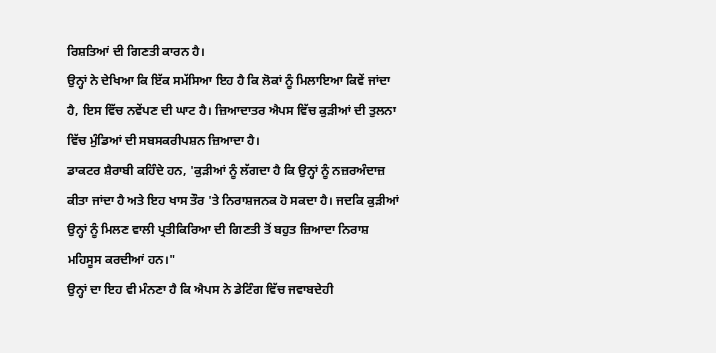ਰਿਸ਼ਤਿਆਂ ਦੀ ਗਿਣਤੀ ਕਾਰਨ ਹੈ।
ਉਨ੍ਹਾਂ ਨੇ ਦੇਖਿਆ ਕਿ ਇੱਕ ਸਮੱਸਿਆ ਇਹ ਹੈ ਕਿ ਲੋਕਾਂ ਨੂੰ ਮਿਲਾਇਆ ਕਿਵੇਂ ਜਾਂਦਾ ਹੈ, ਇਸ ਵਿੱਚ ਨਵੇਂਪਣ ਦੀ ਘਾਟ ਹੈ। ਜ਼ਿਆਦਾਤਰ ਐਪਸ ਵਿੱਚ ਕੁੜੀਆਂ ਦੀ ਤੁਲਨਾ ਵਿੱਚ ਮੁੰਡਿਆਂ ਦੀ ਸਬਸਕਰੀਪਸ਼ਨ ਜ਼ਿਆਦਾ ਹੈ।
ਡਾਕਟਰ ਸ਼ੈਰਾਬੀ ਕਹਿੰਦੇ ਹਨ, 'ਕੁੜੀਆਂ ਨੂੰ ਲੱਗਦਾ ਹੈ ਕਿ ਉਨ੍ਹਾਂ ਨੂੰ ਨਜ਼ਰਅੰਦਾਜ਼ ਕੀਤਾ ਜਾਂਦਾ ਹੈ ਅਤੇ ਇਹ ਖਾਸ ਤੌਰ 'ਤੇ ਨਿਰਾਸ਼ਜਨਕ ਹੋ ਸਕਦਾ ਹੈ। ਜਦਕਿ ਕੁੜੀਆਂ ਉਨ੍ਹਾਂ ਨੂੰ ਮਿਲਣ ਵਾਲੀ ਪ੍ਰਤੀਕਿਰਿਆ ਦੀ ਗਿਣਤੀ ਤੋਂ ਬਹੁਤ ਜ਼ਿਆਦਾ ਨਿਰਾਸ਼ ਮਹਿਸੂਸ ਕਰਦੀਆਂ ਹਨ।"
ਉਨ੍ਹਾਂ ਦਾ ਇਹ ਵੀ ਮੰਨਣਾ ਹੈ ਕਿ ਐਪਸ ਨੇ ਡੇਟਿੰਗ ਵਿੱਚ ਜਵਾਬਦੇਹੀ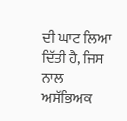ਦੀ ਘਾਟ ਲਿਆ ਦਿੱਤੀ ਹੈ, ਜਿਸ ਨਾਲ ਅਸੱਭਿਅਕ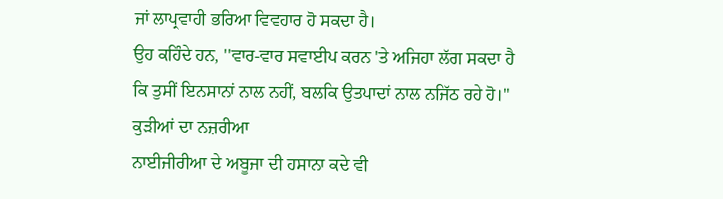ਜਾਂ ਲਾਪ੍ਰਵਾਹੀ ਭਰਿਆ ਵਿਵਹਾਰ ਹੋ ਸਕਦਾ ਹੈ।
ਉਹ ਕਹਿੰਦੇ ਹਨ, ''ਵਾਰ-ਵਾਰ ਸਵਾਈਪ ਕਰਨ 'ਤੇ ਅਜਿਹਾ ਲੱਗ ਸਕਦਾ ਹੈ ਕਿ ਤੁਸੀਂ ਇਨਸਾਨਾਂ ਨਾਲ ਨਹੀਂ, ਬਲਕਿ ਉਤਪਾਦਾਂ ਨਾਲ ਨਜਿੱਠ ਰਹੇ ਹੋ।''
ਕੁੜੀਆਂ ਦਾ ਨਜ਼ਰੀਆ
ਨਾਈਜੀਰੀਆ ਦੇ ਅਬੂਜਾ ਦੀ ਹਸਾਨਾ ਕਦੇ ਵੀ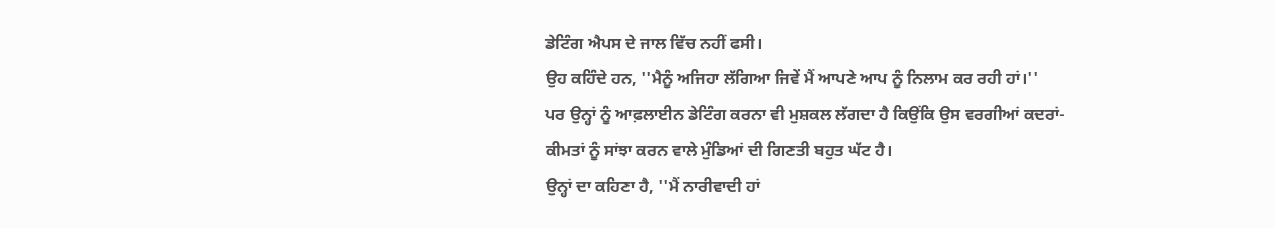ਡੇਟਿੰਗ ਐਪਸ ਦੇ ਜਾਲ ਵਿੱਚ ਨਹੀਂ ਫਸੀ।
ਉਹ ਕਹਿੰਦੇ ਹਨ, ''ਮੈਨੂੰ ਅਜਿਹਾ ਲੱਗਿਆ ਜਿਵੇਂ ਮੈਂ ਆਪਣੇ ਆਪ ਨੂੰ ਨਿਲਾਮ ਕਰ ਰਹੀ ਹਾਂ।''
ਪਰ ਉਨ੍ਹਾਂ ਨੂੰ ਆਫ਼ਲਾਈਨ ਡੇਟਿੰਗ ਕਰਨਾ ਵੀ ਮੁਸ਼ਕਲ ਲੱਗਦਾ ਹੈ ਕਿਉਂਕਿ ਉਸ ਵਰਗੀਆਂ ਕਦਰਾਂ- ਕੀਮਤਾਂ ਨੂੰ ਸਾਂਝਾ ਕਰਨ ਵਾਲੇ ਮੁੰਡਿਆਂ ਦੀ ਗਿਣਤੀ ਬਹੁਤ ਘੱਟ ਹੈ।
ਉਨ੍ਹਾਂ ਦਾ ਕਹਿਣਾ ਹੈ, ''ਮੈਂ ਨਾਰੀਵਾਦੀ ਹਾਂ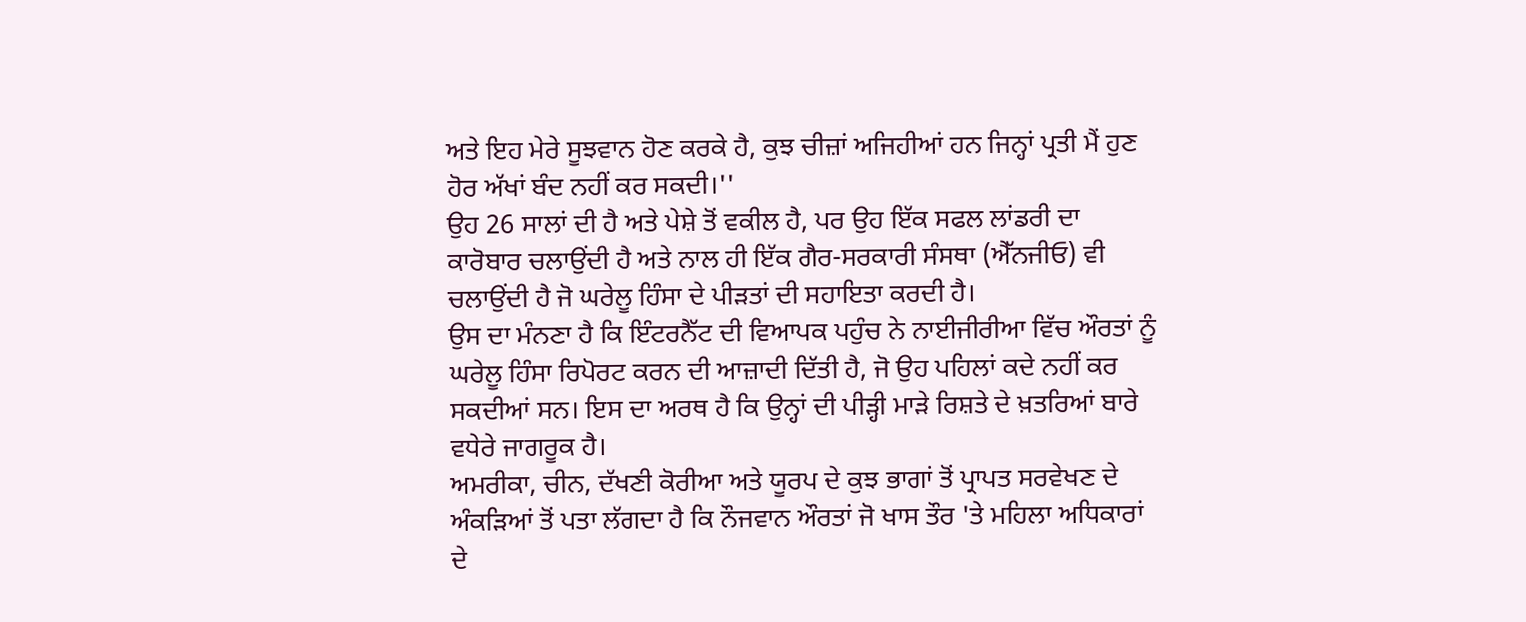ਅਤੇ ਇਹ ਮੇਰੇ ਸੂਝਵਾਨ ਹੋਣ ਕਰਕੇ ਹੈ, ਕੁਝ ਚੀਜ਼ਾਂ ਅਜਿਹੀਆਂ ਹਨ ਜਿਨ੍ਹਾਂ ਪ੍ਰਤੀ ਮੈਂ ਹੁਣ ਹੋਰ ਅੱਖਾਂ ਬੰਦ ਨਹੀਂ ਕਰ ਸਕਦੀ।''
ਉਹ 26 ਸਾਲਾਂ ਦੀ ਹੈ ਅਤੇ ਪੇਸ਼ੇ ਤੋਂ ਵਕੀਲ ਹੈ, ਪਰ ਉਹ ਇੱਕ ਸਫਲ ਲਾਂਡਰੀ ਦਾ ਕਾਰੋਬਾਰ ਚਲਾਉਂਦੀ ਹੈ ਅਤੇ ਨਾਲ ਹੀ ਇੱਕ ਗੈਰ-ਸਰਕਾਰੀ ਸੰਸਥਾ (ਐੱਨਜੀਓ) ਵੀ ਚਲਾਉਂਦੀ ਹੈ ਜੋ ਘਰੇਲੂ ਹਿੰਸਾ ਦੇ ਪੀੜਤਾਂ ਦੀ ਸਹਾਇਤਾ ਕਰਦੀ ਹੈ।
ਉਸ ਦਾ ਮੰਨਣਾ ਹੈ ਕਿ ਇੰਟਰਨੈੱਟ ਦੀ ਵਿਆਪਕ ਪਹੁੰਚ ਨੇ ਨਾਈਜੀਰੀਆ ਵਿੱਚ ਔਰਤਾਂ ਨੂੰ ਘਰੇਲੂ ਹਿੰਸਾ ਰਿਪੋਰਟ ਕਰਨ ਦੀ ਆਜ਼ਾਦੀ ਦਿੱਤੀ ਹੈ, ਜੋ ਉਹ ਪਹਿਲਾਂ ਕਦੇ ਨਹੀਂ ਕਰ ਸਕਦੀਆਂ ਸਨ। ਇਸ ਦਾ ਅਰਥ ਹੈ ਕਿ ਉਨ੍ਹਾਂ ਦੀ ਪੀੜ੍ਹੀ ਮਾੜੇ ਰਿਸ਼ਤੇ ਦੇ ਖ਼ਤਰਿਆਂ ਬਾਰੇ ਵਧੇਰੇ ਜਾਗਰੂਕ ਹੈ।
ਅਮਰੀਕਾ, ਚੀਨ, ਦੱਖਣੀ ਕੋਰੀਆ ਅਤੇ ਯੂਰਪ ਦੇ ਕੁਝ ਭਾਗਾਂ ਤੋਂ ਪ੍ਰਾਪਤ ਸਰਵੇਖਣ ਦੇ ਅੰਕੜਿਆਂ ਤੋਂ ਪਤਾ ਲੱਗਦਾ ਹੈ ਕਿ ਨੌਜਵਾਨ ਔਰਤਾਂ ਜੋ ਖਾਸ ਤੌਰ 'ਤੇ ਮਹਿਲਾ ਅਧਿਕਾਰਾਂ ਦੇ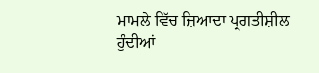ਮਾਮਲੇ ਵਿੱਚ ਜ਼ਿਆਦਾ ਪ੍ਰਗਤੀਸ਼ੀਲ ਹੁੰਦੀਆਂ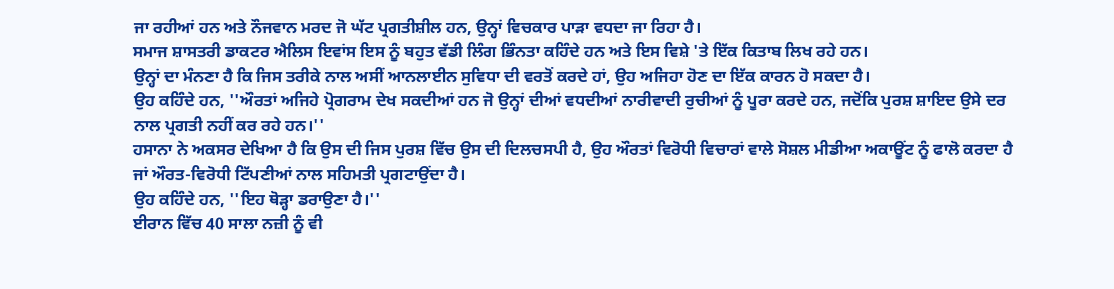ਜਾ ਰਹੀਆਂ ਹਨ ਅਤੇ ਨੌਜਵਾਨ ਮਰਦ ਜੋ ਘੱਟ ਪ੍ਰਗਤੀਸ਼ੀਲ ਹਨ, ਉਨ੍ਹਾਂ ਵਿਚਕਾਰ ਪਾੜਾ ਵਧਦਾ ਜਾ ਰਿਹਾ ਹੈ।
ਸਮਾਜ ਸ਼ਾਸਤਰੀ ਡਾਕਟਰ ਐਲਿਸ ਇਵਾਂਸ ਇਸ ਨੂੰ ਬਹੁਤ ਵੱਡੀ ਲਿੰਗ ਭਿੰਨਤਾ ਕਹਿੰਦੇ ਹਨ ਅਤੇ ਇਸ ਵਿਸ਼ੇ 'ਤੇ ਇੱਕ ਕਿਤਾਬ ਲਿਖ ਰਹੇ ਹਨ।
ਉਨ੍ਹਾਂ ਦਾ ਮੰਨਣਾ ਹੈ ਕਿ ਜਿਸ ਤਰੀਕੇ ਨਾਲ ਅਸੀਂ ਆਨਲਾਈਨ ਸੁਵਿਧਾ ਦੀ ਵਰਤੋਂ ਕਰਦੇ ਹਾਂ, ਉਹ ਅਜਿਹਾ ਹੋਣ ਦਾ ਇੱਕ ਕਾਰਨ ਹੋ ਸਕਦਾ ਹੈ।
ਉਹ ਕਹਿੰਦੇ ਹਨ, ''ਔਰਤਾਂ ਅਜਿਹੇ ਪ੍ਰੋਗਰਾਮ ਦੇਖ ਸਕਦੀਆਂ ਹਨ ਜੋ ਉਨ੍ਹਾਂ ਦੀਆਂ ਵਧਦੀਆਂ ਨਾਰੀਵਾਦੀ ਰੁਚੀਆਂ ਨੂੰ ਪੂਰਾ ਕਰਦੇ ਹਨ, ਜਦੋਂਕਿ ਪੁਰਸ਼ ਸ਼ਾਇਦ ਉਸੇ ਦਰ ਨਾਲ ਪ੍ਰਗਤੀ ਨਹੀਂ ਕਰ ਰਹੇ ਹਨ।''
ਹਸਾਨਾ ਨੇ ਅਕਸਰ ਦੇਖਿਆ ਹੈ ਕਿ ਉਸ ਦੀ ਜਿਸ ਪੁਰਸ਼ ਵਿੱਚ ਉਸ ਦੀ ਦਿਲਚਸਪੀ ਹੈ, ਉਹ ਔਰਤਾਂ ਵਿਰੋਧੀ ਵਿਚਾਰਾਂ ਵਾਲੇ ਸੋਸ਼ਲ ਮੀਡੀਆ ਅਕਾਊਂਟ ਨੂੰ ਫਾਲੋ ਕਰਦਾ ਹੈ ਜਾਂ ਔਰਤ-ਵਿਰੋਧੀ ਟਿੱਪਣੀਆਂ ਨਾਲ ਸਹਿਮਤੀ ਪ੍ਰਗਟਾਉਂਦਾ ਹੈ।
ਉਹ ਕਹਿੰਦੇ ਹਨ, ''ਇਹ ਥੋੜ੍ਹਾ ਡਰਾਉਣਾ ਹੈ।''
ਈਰਾਨ ਵਿੱਚ 40 ਸਾਲਾ ਨਜ਼ੀ ਨੂੰ ਵੀ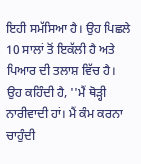ਇਹੀ ਸਮੱਸਿਆ ਹੈ। ਉਹ ਪਿਛਲੇ 10 ਸਾਲਾਂ ਤੋਂ ਇਕੱਲੀ ਹੈ ਅਤੇ ਪਿਆਰ ਦੀ ਤਲਾਸ਼ ਵਿੱਚ ਹੈ।
ਉਹ ਕਹਿੰਦੀ ਹੈ, ''ਮੈਂ ਥੋੜ੍ਹੀ ਨਾਰੀਵਾਦੀ ਹਾਂ। ਮੈਂ ਕੰਮ ਕਰਨਾ ਚਾਹੁੰਦੀ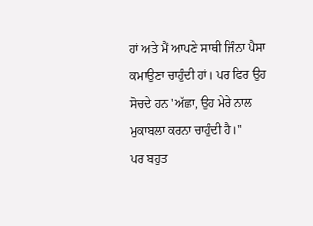ਹਾਂ ਅਤੇ ਮੈਂ ਆਪਣੇ ਸਾਥੀ ਜਿੰਨਾ ਪੈਸਾ ਕਮਾਉਣਾ ਚਾਹੁੰਦੀ ਹਾਂ। ਪਰ ਫਿਰ ਉਹ ਸੋਚਦੇ ਹਨ 'ਅੱਛਾ, ਉਹ ਮੇਰੇ ਨਾਲ ਮੁਕਾਬਲਾ ਕਰਨਾ ਚਾਹੁੰਦੀ ਹੈ।''
ਪਰ ਬਹੁਤ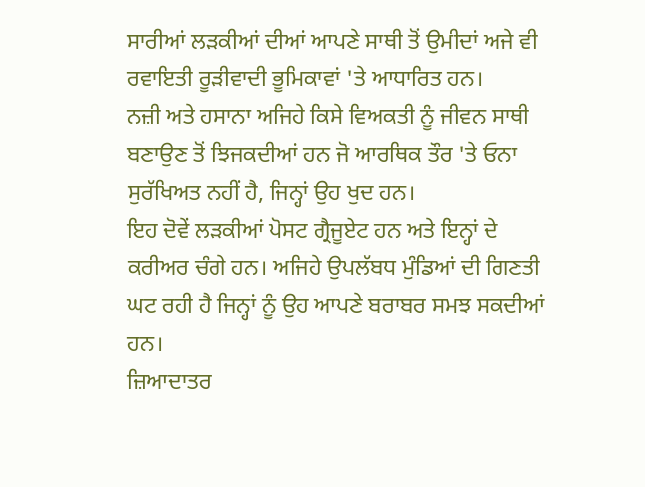ਸਾਰੀਆਂ ਲੜਕੀਆਂ ਦੀਆਂ ਆਪਣੇ ਸਾਥੀ ਤੋਂ ਉਮੀਦਾਂ ਅਜੇ ਵੀ ਰਵਾਇਤੀ ਰੂੜੀਵਾਦੀ ਭੂਮਿਕਾਵਾਂ 'ਤੇ ਆਧਾਰਿਤ ਹਨ।
ਨਜ਼ੀ ਅਤੇ ਹਸਾਨਾ ਅਜਿਹੇ ਕਿਸੇ ਵਿਅਕਤੀ ਨੂੰ ਜੀਵਨ ਸਾਥੀ ਬਣਾਉਣ ਤੋਂ ਝਿਜਕਦੀਆਂ ਹਨ ਜੋ ਆਰਥਿਕ ਤੌਰ 'ਤੇ ਓਨਾ ਸੁਰੱਖਿਅਤ ਨਹੀਂ ਹੈ, ਜਿਨ੍ਹਾਂ ਉਹ ਖੁਦ ਹਨ।
ਇਹ ਦੋਵੇਂ ਲੜਕੀਆਂ ਪੋਸਟ ਗ੍ਰੈਜੂਏਟ ਹਨ ਅਤੇ ਇਨ੍ਹਾਂ ਦੇ ਕਰੀਅਰ ਚੰਗੇ ਹਨ। ਅਜਿਹੇ ਉਪਲੱਬਧ ਮੁੰਡਿਆਂ ਦੀ ਗਿਣਤੀ ਘਟ ਰਹੀ ਹੈ ਜਿਨ੍ਹਾਂ ਨੂੰ ਉਹ ਆਪਣੇ ਬਰਾਬਰ ਸਮਝ ਸਕਦੀਆਂ ਹਨ।
ਜ਼ਿਆਦਾਤਰ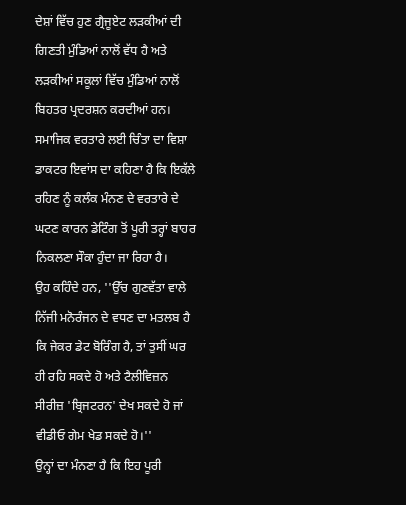ਦੇਸ਼ਾਂ ਵਿੱਚ ਹੁਣ ਗ੍ਰੈਜੂਏਟ ਲੜਕੀਆਂ ਦੀ ਗਿਣਤੀ ਮੁੰਡਿਆਂ ਨਾਲੋਂ ਵੱਧ ਹੈ ਅਤੇ ਲੜਕੀਆਂ ਸਕੂਲਾਂ ਵਿੱਚ ਮੁੰਡਿਆਂ ਨਾਲੋਂ ਬਿਹਤਰ ਪ੍ਰਦਰਸ਼ਨ ਕਰਦੀਆਂ ਹਨ।
ਸਮਾਜਿਕ ਵਰਤਾਰੇ ਲਈ ਚਿੰਤਾ ਦਾ ਵਿਸ਼ਾ
ਡਾਕਟਰ ਇਵਾਂਸ ਦਾ ਕਹਿਣਾ ਹੈ ਕਿ ਇਕੱਲੇ ਰਹਿਣ ਨੂੰ ਕਲੰਕ ਮੰਨਣ ਦੇ ਵਰਤਾਰੇ ਦੇ ਘਟਣ ਕਾਰਨ ਡੇਟਿੰਗ ਤੋਂ ਪੂਰੀ ਤਰ੍ਹਾਂ ਬਾਹਰ ਨਿਕਲਣਾ ਸੌਕਾ ਹੁੰਦਾ ਜਾ ਰਿਹਾ ਹੈ।
ਉਹ ਕਹਿੰਦੇ ਹਨ, ''ਉੱਚ ਗੁਣਵੱਤਾ ਵਾਲੇ ਨਿੱਜੀ ਮਨੋਰੰਜਨ ਦੇ ਵਧਣ ਦਾ ਮਤਲਬ ਹੈ ਕਿ ਜੇਕਰ ਡੇਟ ਬੋਰਿੰਗ ਹੈ, ਤਾਂ ਤੁਸੀਂ ਘਰ ਹੀ ਰਹਿ ਸਕਦੇ ਹੋ ਅਤੇ ਟੈਲੀਵਿਜ਼ਨ ਸੀਰੀਜ਼ 'ਬ੍ਰਿਜਟਰਨ' ਦੇਖ ਸਕਦੇ ਹੋ ਜਾਂ ਵੀਡੀਓ ਗੇਮ ਖੇਡ ਸਕਦੇ ਹੋ।''
ਉਨ੍ਹਾਂ ਦਾ ਮੰਨਣਾ ਹੈ ਕਿ ਇਹ ਪੂਰੀ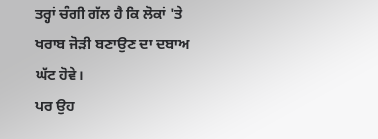ਤਰ੍ਹਾਂ ਚੰਗੀ ਗੱਲ ਹੈ ਕਿ ਲੋਕਾਂ 'ਤੇ ਖਰਾਬ ਜੋੜੀ ਬਣਾਉਣ ਦਾ ਦਬਾਅ ਘੱਟ ਹੋਵੇ।
ਪਰ ਉਹ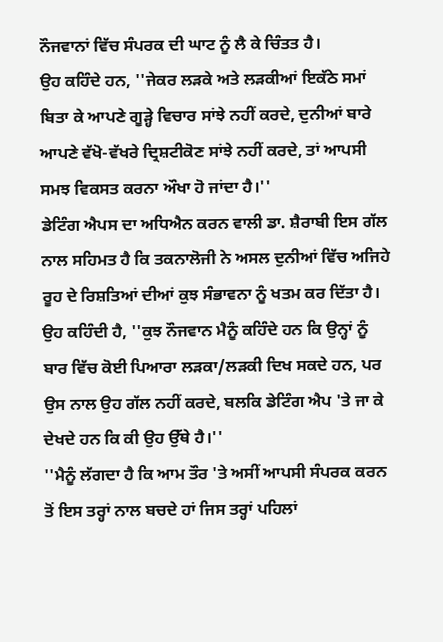ਨੌਜਵਾਨਾਂ ਵਿੱਚ ਸੰਪਰਕ ਦੀ ਘਾਟ ਨੂੰ ਲੈ ਕੇ ਚਿੰਤਤ ਹੈ।
ਉਹ ਕਹਿੰਦੇ ਹਨ, ''ਜੇਕਰ ਲੜਕੇ ਅਤੇ ਲੜਕੀਆਂ ਇਕੱਠੇ ਸਮਾਂ ਬਿਤਾ ਕੇ ਆਪਣੇ ਗੂੜ੍ਹੇ ਵਿਚਾਰ ਸਾਂਝੇ ਨਹੀਂ ਕਰਦੇ, ਦੁਨੀਆਂ ਬਾਰੇ ਆਪਣੇ ਵੱਖੋ-ਵੱਖਰੇ ਦ੍ਰਿਸ਼ਟੀਕੋਣ ਸਾਂਝੇ ਨਹੀਂ ਕਰਦੇ, ਤਾਂ ਆਪਸੀ ਸਮਝ ਵਿਕਸਤ ਕਰਨਾ ਔਖਾ ਹੋ ਜਾਂਦਾ ਹੈ।''
ਡੇਟਿੰਗ ਐਪਸ ਦਾ ਅਧਿਐਨ ਕਰਨ ਵਾਲੀ ਡਾ. ਸ਼ੈਰਾਬੀ ਇਸ ਗੱਲ ਨਾਲ ਸਹਿਮਤ ਹੈ ਕਿ ਤਕਨਾਲੋਜੀ ਨੇ ਅਸਲ ਦੁਨੀਆਂ ਵਿੱਚ ਅਜਿਹੇ ਰੂਹ ਦੇ ਰਿਸ਼ਤਿਆਂ ਦੀਆਂ ਕੁਝ ਸੰਭਾਵਨਾ ਨੂੰ ਖਤਮ ਕਰ ਦਿੱਤਾ ਹੈ।
ਉਹ ਕਹਿੰਦੀ ਹੈ, ''ਕੁਝ ਨੌਜਵਾਨ ਮੈਨੂੰ ਕਹਿੰਦੇ ਹਨ ਕਿ ਉਨ੍ਹਾਂ ਨੂੰ ਬਾਰ ਵਿੱਚ ਕੋਈ ਪਿਆਰਾ ਲੜਕਾ/ਲੜਕੀ ਦਿਖ ਸਕਦੇ ਹਨ, ਪਰ ਉਸ ਨਾਲ ਉਹ ਗੱਲ ਨਹੀਂ ਕਰਦੇ, ਬਲਕਿ ਡੇਟਿੰਗ ਐਪ 'ਤੇ ਜਾ ਕੇ ਦੇਖਦੇ ਹਨ ਕਿ ਕੀ ਉਹ ਉੱਥੇ ਹੈ।''
''ਮੈਨੂੰ ਲੱਗਦਾ ਹੈ ਕਿ ਆਮ ਤੌਰ 'ਤੇ ਅਸੀਂ ਆਪਸੀ ਸੰਪਰਕ ਕਰਨ ਤੋਂ ਇਸ ਤਰ੍ਹਾਂ ਨਾਲ ਬਚਦੇ ਹਾਂ ਜਿਸ ਤਰ੍ਹਾਂ ਪਹਿਲਾਂ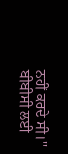ਨਹੀਂ ਕਰਦੇ ਸੀ।''
ਬੀਬੀਸੀ ਲਈ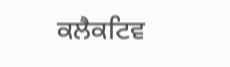ਕਲੈਕਟਿਵ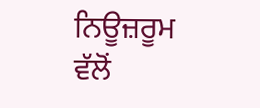ਨਿਊਜ਼ਰੂਮ ਵੱਲੋਂ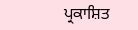ਪ੍ਰਕਾਸ਼ਿਤ